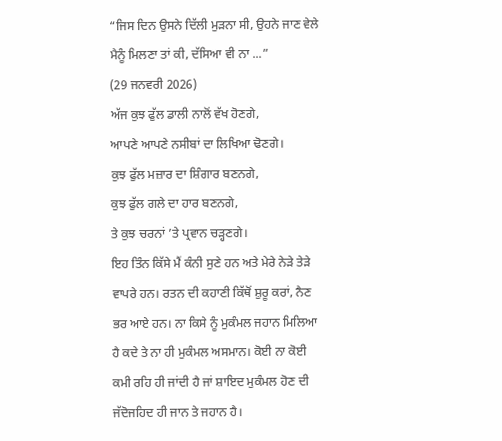“ਜਿਸ ਦਿਨ ਉਸਨੇ ਦਿੱਲੀ ਮੁੜਨਾ ਸੀ, ਉਹਨੇ ਜਾਣ ਵੇਲੇ ਮੈਨੂੰ ਮਿਲਣਾ ਤਾਂ ਕੀ, ਦੱਸਿਆ ਵੀ ਨਾ ...”
(29 ਜਨਵਰੀ 2026)
ਅੱਜ ਕੁਝ ਫੁੱਲ ਡਾਲੀ ਨਾਲੋਂ ਵੱਖ ਹੋਣਗੇ,
ਆਪਣੇ ਆਪਣੇ ਨਸੀਬਾਂ ਦਾ ਲਿਖਿਆ ਢੋਣਗੇ।
ਕੁਝ ਫੁੱਲ ਮਜ਼ਾਰ ਦਾ ਸ਼ਿੰਗਾਰ ਬਣਨਗੇ,
ਕੁਝ ਫੁੱਲ ਗਲੇ ਦਾ ਹਾਰ ਬਣਨਗੇ,
ਤੇ ਕੁਝ ਚਰਨਾਂ ’ਤੇ ਪ੍ਰਵਾਨ ਚੜ੍ਹਣਗੇ।
ਇਹ ਤਿੰਨ ਕਿੱਸੇ ਮੈਂ ਕੰਨੀ ਸੁਣੇ ਹਨ ਅਤੇ ਮੇਰੇ ਨੇੜੇ ਤੇੜੇ ਵਾਪਰੇ ਹਨ। ਰਤਨ ਦੀ ਕਹਾਣੀ ਕਿੱਥੋਂ ਸ਼ੁਰੂ ਕਰਾਂ, ਨੈਣ ਭਰ ਆਏ ਹਨ। ਨਾ ਕਿਸੇ ਨੂੰ ਮੁਕੰਮਲ ਜਹਾਨ ਮਿਲਿਆ ਹੈ ਕਦੇ ਤੇ ਨਾ ਹੀ ਮੁਕੰਮਲ ਅਸਮਾਨ। ਕੋਈ ਨਾ ਕੋਈ ਕਮੀ ਰਹਿ ਹੀ ਜਾਂਦੀ ਹੈ ਜਾਂ ਸ਼ਾਇਦ ਮੁਕੰਮਲ ਹੋਣ ਦੀ ਜੱਦੋਜਹਿਦ ਹੀ ਜਾਨ ਤੇ ਜਹਾਨ ਹੈ।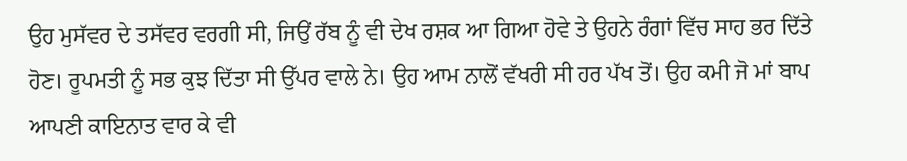ਉਹ ਮੁਸੱਵਰ ਦੇ ਤਸੱਵਰ ਵਰਗੀ ਸੀ, ਜਿਉਂ ਰੱਬ ਨੂੰ ਵੀ ਦੇਖ ਰਸ਼ਕ ਆ ਗਿਆ ਹੋਵੇ ਤੇ ਉਹਨੇ ਰੰਗਾਂ ਵਿੱਚ ਸਾਹ ਭਰ ਦਿੱਤੇ ਹੋਣ। ਰੂਪਮਤੀ ਨੂੰ ਸਭ ਕੁਝ ਦਿੱਤਾ ਸੀ ਉੱਪਰ ਵਾਲੇ ਨੇ। ਉਹ ਆਮ ਨਾਲੋਂ ਵੱਖਰੀ ਸੀ ਹਰ ਪੱਖ ਤੋਂ। ਉਹ ਕਮੀ ਜੋ ਮਾਂ ਬਾਪ ਆਪਣੀ ਕਾਇਨਾਤ ਵਾਰ ਕੇ ਵੀ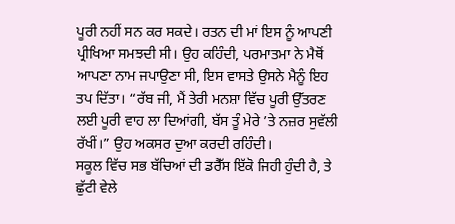ਪੂਰੀ ਨਹੀਂ ਸਨ ਕਰ ਸਕਦੇ। ਰਤਨ ਦੀ ਮਾਂ ਇਸ ਨੂੰ ਆਪਣੀ ਪ੍ਰੀਖਿਆ ਸਮਝਦੀ ਸੀ। ਉਹ ਕਹਿੰਦੀ, ਪਰਮਾਤਮਾ ਨੇ ਮੈਥੋਂ ਆਪਣਾ ਨਾਮ ਜਪਾਉਣਾ ਸੀ, ਇਸ ਵਾਸਤੇ ਉਸਨੇ ਮੈਨੂੰ ਇਹ ਤਪ ਦਿੱਤਾ। “ਰੱਬ ਜੀ, ਮੈਂ ਤੇਰੀ ਮਨਸ਼ਾ ਵਿੱਚ ਪੂਰੀ ਉੱਤਰਣ ਲਈ ਪੂਰੀ ਵਾਹ ਲਾ ਦਿਆਂਗੀ, ਬੱਸ ਤੂੰ ਮੇਰੇ ’ਤੇ ਨਜ਼ਰ ਸੁਵੱਲੀ ਰੱਖੀਂ।” ਉਹ ਅਕਸਰ ਦੁਆ ਕਰਦੀ ਰਹਿੰਦੀ।
ਸਕੂਲ ਵਿੱਚ ਸਭ ਬੱਚਿਆਂ ਦੀ ਡਰੈੱਸ ਇੱਕੋ ਜਿਹੀ ਹੁੰਦੀ ਹੈ, ਤੇ ਛੁੱਟੀ ਵੇਲੇ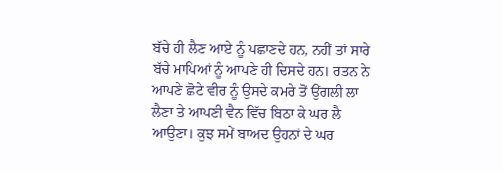ਬੱਚੇ ਹੀ ਲੈਣ ਆਏ ਨੂੰ ਪਛਾਣਦੇ ਹਨ, ਨਹੀਂ ਤਾਂ ਸਾਰੇ ਬੱਚੇ ਮਾਪਿਆਂ ਨੂੰ ਆਪਣੇ ਹੀ ਦਿਸਦੇ ਹਨ। ਰਤਨ ਨੇ ਆਪਣੇ ਛੋਟੇ ਵੀਰ ਨੂੰ ਉਸਦੇ ਕਮਰੇ ਤੋਂ ਉਂਗਲੀ ਲਾ ਲੈਣਾ ਤੇ ਆਪਣੀ ਵੈਨ ਵਿੱਚ ਬਿਠਾ ਕੇ ਘਰ ਲੈ ਆਉਣਾ। ਕੁਝ ਸਮੇਂ ਬਾਅਦ ਉਹਨਾਂ ਦੇ ਘਰ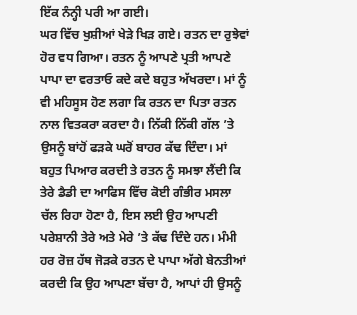ਇੱਕ ਨੰਨ੍ਹੀ ਪਰੀ ਆ ਗਈ।
ਘਰ ਵਿੱਚ ਖੁਸ਼ੀਆਂ ਖੇੜੇ ਖਿੜ ਗਏ। ਰਤਨ ਦਾ ਰੁਝੇਵਾਂ ਹੋਰ ਵਧ ਗਿਆ। ਰਤਨ ਨੂੰ ਆਪਣੇ ਪ੍ਰਤੀ ਆਪਣੇ ਪਾਪਾ ਦਾ ਵਰਤਾਓ ਕਦੇ ਕਦੇ ਬਹੁਤ ਅੱਖਰਦਾ। ਮਾਂ ਨੂੰ ਵੀ ਮਹਿਸੂਸ ਹੋਣ ਲਗਾ ਕਿ ਰਤਨ ਦਾ ਪਿਤਾ ਰਤਨ ਨਾਲ ਵਿਤਕਰਾ ਕਰਦਾ ਹੈ। ਨਿੱਕੀ ਨਿੱਕੀ ਗੱਲ ’ਤੇ ਉਸਨੂੰ ਬਾਂਹੋਂ ਫੜਕੇ ਘਰੋਂ ਬਾਹਰ ਕੱਢ ਦਿੰਦਾ। ਮਾਂ ਬਹੁਤ ਪਿਆਰ ਕਰਦੀ ਤੇ ਰਤਨ ਨੂੰ ਸਮਝਾ ਲੈਂਦੀ ਕਿ ਤੇਰੇ ਡੈਡੀ ਦਾ ਆਫਿਸ ਵਿੱਚ ਕੋਈ ਗੰਭੀਰ ਮਸਲਾ ਚੱਲ ਰਿਹਾ ਹੋਣਾ ਹੈ, ਇਸ ਲਈ ਉਹ ਆਪਣੀ ਪਰੇਸ਼ਾਨੀ ਤੇਰੇ ਅਤੇ ਮੇਰੇ ’ਤੇ ਕੱਢ ਦਿੰਦੇ ਹਨ। ਮੰਮੀ ਹਰ ਰੋਜ਼ ਹੱਥ ਜੋੜਕੇ ਰਤਨ ਦੇ ਪਾਪਾ ਅੱਗੇ ਬੇਨਤੀਆਂ ਕਰਦੀ ਕਿ ਉਹ ਆਪਣਾ ਬੱਚਾ ਹੈ, ਆਪਾਂ ਹੀ ਉਸਨੂੰ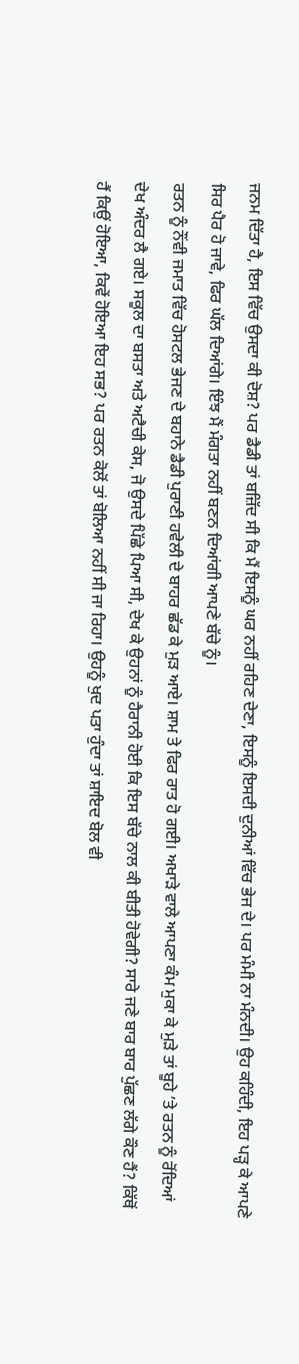ਜਨਮ ਦਿੱਤਾ ਹੈ, ਇਸ ਵਿੱਚ ਉਸਦਾ ਕੀ ਦੋਸ਼? ਪਰ ਡੈਡੀ ਤਾਂ ਬਜ਼ਿੱਦ ਸੀ ਕਿ ਮੈਂ ਇਸਨੂੰ ਘਰ ਨਹੀਂ ਰਹਿਣ ਦੇਣਾ, ਇਸਨੂੰ ਇਸਦੀ ਦੁਨੀਆਂ ਵਿੱਚ ਭੇਜ ਦੇ। ਪਰ ਮੰਮੀ ਨਾ ਮੰਨਦੀ। ਉਹ ਕਹਿੰਦੀ, ਇਹ ਪੜ੍ਹ ਕੇ ਆਪਣੇ ਸਿਰ ਪੈਰ ਹੋ ਜਾਵੇ, ਫਿਰ ਘੱਲ ਦਿਆਂਗੇ। ਇੰਝ ਮੈਂ ਮੰਗਤਾ ਨਹੀਂ ਬਣਨ ਦਿਆਂਗੀ ਆਪਣੇ ਬੱਚੇ ਨੂੰ।
ਰਤਨ ਨੂੰ ਨੌਂਵੀ ਜਮਾਤ ਵਿੱਚ ਹੋਸਟਲ ਭੇਜਣ ਦੇ ਬਹਾਨੇ ਡੈਡੀ ਪੁਰਾਣੀ ਹਵੇਲੀ ਦੇ ਬਾਹਰ ਛੱਡ ਕੇ ਮੁੜ ਆਏ। ਸ਼ਾਮ ਤੇ ਫਿਰ ਰਾਤ ਹੋ ਗਈ। ਅਖਾੜੇ ਵਾਲੇ ਆਪਣਾ ਕੰਮ ਮੁਕਾ ਕੇ ਮੁੜੇ ਤਾਂ ਬੂਹੇ ’ਤੇ ਰਤਨ ਨੂੰ ਰੋਂਦਿਆਂ ਦੇਖ ਅੰਦਰ ਲੈ ਗਏ। ਸਕੂਲ ਦਾ ਬਸਤਾ ਅਤੇ ਅਟੈਚੀ ਕੇਸ, ਜੋ ਉਸਦੇ ਪਿੱਛੇ ਪਿਆ ਸੀ, ਦੇਖ ਕੇ ਉਹਨਾਂ ਨੂੰ ਹੈਰਾਨੀ ਹੋਈ ਕਿ ਇਸ ਬੱਚੇ ਨਾਲ ਕੀ ਬੀਤੀ ਹੋਵੇਗੀ? ਸਾਰੇ ਜਣੇ ਬਾਰ ਬਾਰ ਪੁੱਛਣ ਲੱਗੇ ਕੌਣ ਹੈਂ? ਕਿੱਥੋਂ ਹੈਂ ਕਿਉਂ ਹੋਇਆ, ਕਿਵੇਂ ਹੋਇਆ ਇਹ ਸਭ? ਪਰ ਰਤਨ ਕੋਲੋਂ ਤਾਂ ਬੋਲਿਆ ਨਹੀਂ ਸੀ ਜਾ ਰਿਹਾ। ਉਹਨੂੰ ਖੁਦ ਪਤਾ ਹੁੰਦਾ ਤਾਂ ਸ਼ਾਇਦ ਬੋਲ ਵੀ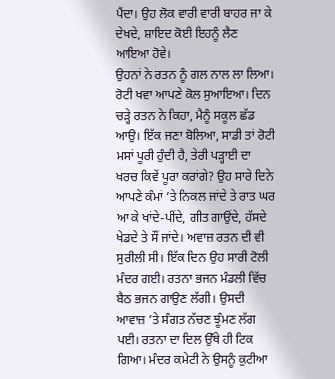ਪੈਂਦਾ। ਉਹ ਲੋਕ ਵਾਰੀ ਵਾਰੀ ਬਾਹਰ ਜਾ ਕੇ ਦੇਖਦੇ, ਸ਼ਾਇਦ ਕੋਈ ਇਹਨੂੰ ਲੈਣ ਆਇਆ ਹੋਵੇ।
ਉਹਨਾਂ ਨੇ ਰਤਨ ਨੂੰ ਗਲ ਨਾਲ ਲਾ ਲਿਆ। ਰੋਟੀ ਖਵਾ ਆਪਣੇ ਕੋਲ ਸੁਆਇਆ। ਦਿਨ ਚੜ੍ਹੇ ਰਤਨ ਨੇ ਕਿਹਾ, ਮੈਨੂੰ ਸਕੂਲ ਛੱਡ ਆਉ। ਇੱਕ ਜਣਾ ਬੋਲਿਆ, ਸਾਡੀ ਤਾਂ ਰੋਟੀ ਮਸਾਂ ਪੂਰੀ ਹੁੰਦੀ ਹੈ, ਤੇਰੀ ਪੜ੍ਹਾਈ ਦਾ ਖਰਚ ਕਿਵੇਂ ਪੂਰਾ ਕਰਾਂਗੇ? ਉਹ ਸਾਰੇ ਦਿਨੇ ਆਪਣੇ ਕੰਮਾਂ ’ਤੇ ਨਿਕਲ ਜਾਂਦੇ ਤੇ ਰਾਤ ਘਰ ਆ ਕੇ ਖਾਂਦੇ-ਪੀਂਦੇ, ਗੀਤ ਗਾਉਂਦੇ, ਹੱਸਦੇ ਖੇਡਦੇ ਤੇ ਸੌਂ ਜਾਂਦੇ। ਅਵਾਜ਼ ਰਤਨ ਦੀ ਵੀ ਸੁਰੀਲੀ ਸੀ। ਇੱਕ ਦਿਨ ਉਹ ਸਾਰੀ ਟੋਲੀ ਮੰਦਰ ਗਈ। ਰਤਨਾ ਭਜਨ ਮੰਡਲੀ ਵਿੱਚ ਬੈਠ ਭਜਨ ਗਾਉਣ ਲੱਗੀ। ਉਸਦੀ ਆਵਾਜ਼ ’ਤੇ ਸੰਗਤ ਨੱਚਣ ਝੂੰਮਣ ਲੱਗ ਪਈ। ਰਤਨਾ ਦਾ ਦਿਲ ਉੱਥੇ ਹੀ ਟਿਕ ਗਿਆ। ਮੰਦਰ ਕਮੇਟੀ ਨੇ ਉਸਨੂੰ ਕੁਟੀਆ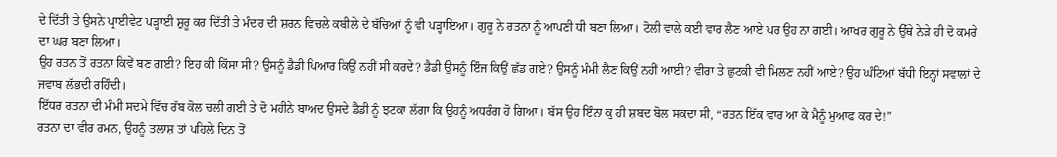ਦੇ ਦਿੱਤੀ ਤੇ ਉਸਨੇ ਪ੍ਰਾਈਵੇਟ ਪੜ੍ਹਾਈ ਸ਼ੁਰੂ ਕਰ ਦਿੱਤੀ ਤੇ ਮੰਦਰ ਦੀ ਸ਼ਰਨ ਵਿਚਲੇ ਕਬੀਲੇ ਦੇ ਬੱਚਿਆਂ ਨੂੰ ਵੀ ਪੜ੍ਹਾਇਆ। ਗੁਰੂ ਨੇ ਰਤਨਾ ਨੂੰ ਆਪਣੀ ਧੀ ਬਣਾ ਲਿਆ। ਟੋਲੀ ਵਾਲੇ ਕਈ ਵਾਰ ਲੈਣ ਆਏ ਪਰ ਉਹ ਨਾ ਗਈ। ਆਖਰ ਗੁਰੂ ਨੇ ਉੱਥੇ ਨੇੜੇ ਹੀ ਦੋ ਕਮਰੇ ਦਾ ਘਰ ਬਣਾ ਲਿਆ।
ਉਹ ਰਤਨ ਤੋਂ ਰਤਨਾ ਕਿਵੇਂ ਬਣ ਗਈ? ਇਹ ਕੀ ਕਿੱਸਾ ਸੀ? ਉਸਨੂੰ ਡੈਡੀ ਪਿਆਰ ਕਿਉਂ ਨਹੀਂ ਸੀ ਕਰਦੇ? ਡੈਡੀ ਉਸਨੂੰ ਇੰਜ ਕਿਉਂ ਛੱਡ ਗਏ? ਉਸਨੂੰ ਮੰਮੀ ਲੈਣ ਕਿਉਂ ਨਹੀਂ ਆਈ? ਵੀਰਾ ਤੇ ਛੁਟਕੀ ਵੀ ਮਿਲਣ ਨਹੀਂ ਆਏ? ਉਹ ਘੰਟਿਆਂ ਬੱਧੀ ਇਨ੍ਹਾਂ ਸਵਾਲਾਂ ਦੇ ਜਵਾਬ ਲੱਭਦੀ ਰਹਿੰਦੀ।
ਇੱਧਰ ਰਤਨਾ ਦੀ ਮੰਮੀ ਸਦਮੇ ਵਿੱਚ ਰੱਬ ਕੋਲ ਚਲੀ ਗਈ ਤੇ ਦੋ ਮਹੀਨੇ ਬਾਅਦ ਉਸਦੇ ਡੈਡੀ ਨੂੰ ਝਟਕਾ ਲੱਗਾ ਕਿ ਉਹਨੂੰ ਅਧਰੰਗ ਹੋ ਗਿਆ। ਬੱਸ ਉਹ ਇੰਨਾ ਕੁ ਹੀ ਸ਼ਬਦ ਬੋਲ ਸਕਦਾ ਸੀ, “ਰਤਨ ਇੱਕ ਵਾਰ ਆ ਕੇ ਮੈਨੂੰ ਮੁਆਫ ਕਰ ਦੇ!”
ਰਤਨਾ ਦਾ ਵੀਰ ਰਮਨ, ਉਹਨੂੰ ਤਲਾਸ਼ ਤਾਂ ਪਹਿਲੇ ਦਿਨ ਤੋਂ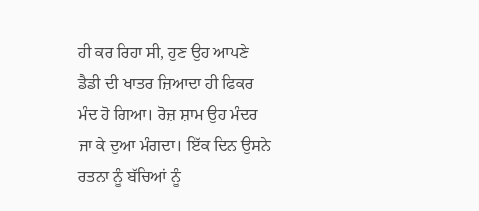ਹੀ ਕਰ ਰਿਹਾ ਸੀ, ਹੁਣ ਉਹ ਆਪਣੇ ਡੈਡੀ ਦੀ ਖਾਤਰ ਜ਼ਿਆਦਾ ਹੀ ਫਿਕਰ ਮੰਦ ਹੋ ਗਿਆ। ਰੋਜ਼ ਸ਼ਾਮ ਉਹ ਮੰਦਰ ਜਾ ਕੇ ਦੁਆ ਮੰਗਦਾ। ਇੱਕ ਦਿਨ ਉਸਨੇ ਰਤਨਾ ਨੂੰ ਬੱਚਿਆਂ ਨੂੰ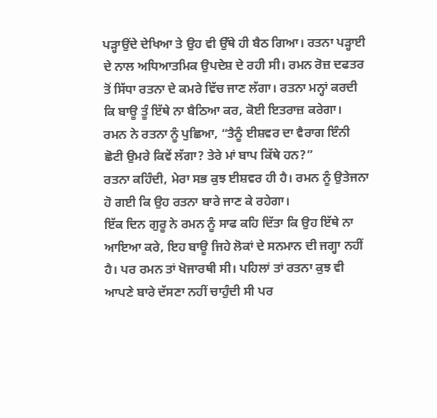ਪੜ੍ਹਾਉਂਦੇ ਦੇਖਿਆ ਤੇ ਉਹ ਵੀ ਉੱਥੇ ਹੀ ਬੈਠ ਗਿਆ। ਰਤਨਾ ਪੜ੍ਹਾਈ ਦੇ ਨਾਲ ਅਧਿਆਤਮਿਕ ਉਪਦੇਸ਼ ਦੇ ਰਹੀ ਸੀ। ਰਮਨ ਰੋਜ਼ ਦਫਤਰ ਤੋਂ ਸਿੱਧਾ ਰਤਨਾ ਦੇ ਕਮਰੇ ਵਿੱਚ ਜਾਣ ਲੱਗਾ। ਰਤਨਾ ਮਨ੍ਹਾਂ ਕਰਦੀ ਕਿ ਬਾਊ ਤੂੰ ਇੱਥੇ ਨਾ ਬੈਠਿਆ ਕਰ, ਕੋਈ ਇਤਰਾਜ਼ ਕਰੇਗਾ। ਰਮਨ ਨੇ ਰਤਨਾ ਨੂੰ ਪੁਛਿਆ, “ਤੈਨੂੰ ਈਸ਼ਵਰ ਦਾ ਵੈਰਾਗ ਇੰਨੀ ਛੋਟੀ ਉਮਰੇ ਕਿਵੇਂ ਲੱਗਾ? ਤੇਰੇ ਮਾਂ ਬਾਪ ਕਿੱਥੇ ਹਨ?”
ਰਤਨਾ ਕਹਿੰਦੀ, ਮੇਰਾ ਸਭ ਕੁਝ ਈਸ਼ਵਰ ਹੀ ਹੈ। ਰਮਨ ਨੂੰ ਉਤੇਜਨਾ ਹੋ ਗਈ ਕਿ ਉਹ ਰਤਨਾ ਬਾਰੇ ਜਾਣ ਕੇ ਰਹੇਗਾ।
ਇੱਕ ਦਿਨ ਗੁਰੂ ਨੇ ਰਮਨ ਨੂੰ ਸਾਫ ਕਹਿ ਦਿੱਤਾ ਕਿ ਉਹ ਇੱਥੇ ਨਾ ਆਇਆ ਕਰੇ, ਇਹ ਬਾਊ ਜਿਹੇ ਲੋਕਾਂ ਦੇ ਸਨਮਾਨ ਦੀ ਜਗ੍ਹਾ ਨਹੀਂ ਹੈ। ਪਰ ਰਮਨ ਤਾਂ ਖੋਜਾਰਥੀ ਸੀ। ਪਹਿਲਾਂ ਤਾਂ ਰਤਨਾ ਕੁਝ ਵੀ ਆਪਣੇ ਬਾਰੇ ਦੱਸਣਾ ਨਹੀਂ ਚਾਹੁੰਦੀ ਸੀ ਪਰ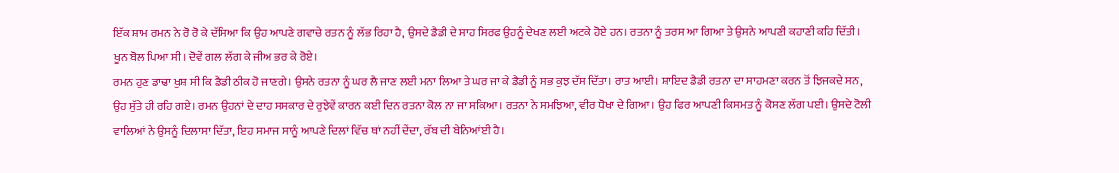ਇੱਕ ਸ਼ਾਮ ਰਮਨ ਨੇ ਰੋ ਰੋ ਕੇ ਦੱਸਿਆ ਕਿ ਉਹ ਆਪਣੇ ਗਵਾਚੇ ਰਤਨ ਨੂੰ ਲੱਭ ਰਿਹਾ ਹੈ, ਉਸਦੇ ਡੈਡੀ ਦੇ ਸਾਹ ਸਿਰਫ ਉਹਨੂੰ ਦੇਖਣ ਲਈ ਅਟਕੇ ਹੋਏ ਹਨ। ਰਤਨਾ ਨੂੰ ਤਰਸ ਆ ਗਿਆ ਤੇ ਉਸਨੇ ਆਪਣੀ ਕਹਾਣੀ ਕਹਿ ਦਿੱਤੀ। ਖੂਨ ਬੋਲ ਪਿਆ ਸੀ। ਦੋਵੇਂ ਗਲ ਲੱਗ ਕੇ ਜੀਅ ਭਰ ਕੇ ਰੋਏ।
ਰਮਨ ਹੁਣ ਡਾਢਾ ਖੁਸ਼ ਸੀ ਕਿ ਡੈਡੀ ਠੀਕ ਹੋ ਜਾਣਗੇ। ਉਸਨੇ ਰਤਨਾ ਨੂੰ ਘਰ ਲੈ ਜਾਣ ਲਈ ਮਨਾ ਲਿਆ ਤੇ ਘਰ ਜਾ ਕੇ ਡੈਡੀ ਨੂੰ ਸਭ ਕੁਝ ਦੱਸ ਦਿੱਤਾ। ਰਾਤ ਆਈ। ਸ਼ਾਇਦ ਡੈਡੀ ਰਤਨਾ ਦਾ ਸਾਹਮਣਾ ਕਰਨ ਤੋਂ ਝਿਜਕਦੇ ਸਨ, ਉਹ ਸੁੱਤੇ ਹੀ ਰਹਿ ਗਏ। ਰਮਨ ਉਹਨਾਂ ਦੇ ਦਾਹ ਸਸਕਾਰ ਦੇ ਰੁਝੇਵੇਂ ਕਾਰਨ ਕਈ ਦਿਨ ਰਤਨਾ ਕੋਲ ਨਾ ਜਾ ਸਕਿਆ। ਰਤਨਾ ਨੇ ਸਮਝਿਆ, ਵੀਰ ਧੋਖਾ ਦੇ ਗਿਆ। ਉਹ ਫਿਰ ਆਪਣੀ ਕਿਸਮਤ ਨੂੰ ਕੋਸਣ ਲੱਗ ਪਈ। ਉਸਦੇ ਟੋਲੀ ਵਾਲਿਆਂ ਨੇ ਉਸਨੂੰ ਦਿਲਾਸਾ ਦਿੱਤਾ, ਇਹ ਸਮਾਜ ਸਾਨੂੰ ਆਪਣੇ ਦਿਲਾਂ ਵਿੱਚ ਥਾਂ ਨਹੀਂ ਦੇਂਦਾ, ਰੱਬ ਦੀ ਬੇਨਿਆਂਈ ਹੈ।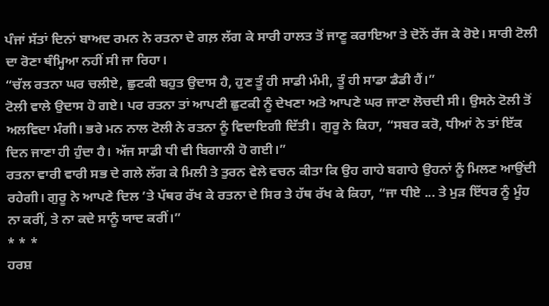ਪੰਜਾਂ ਸੱਤਾਂ ਦਿਨਾਂ ਬਾਅਦ ਰਮਨ ਨੇ ਰਤਨਾ ਦੇ ਗਲ਼ ਲੱਗ ਕੇ ਸਾਰੀ ਹਾਲਤ ਤੋਂ ਜਾਣੂ ਕਰਾਇਆ ਤੇ ਦੋਨੋਂ ਰੱਜ ਕੇ ਰੋਏ। ਸਾਰੀ ਟੋਲੀ ਦਾ ਰੋਣਾ ਥੰਮ੍ਹਿਆ ਨਹੀਂ ਸੀ ਜਾ ਰਿਹਾ।
“ਚੱਲ ਰਤਨਾ ਘਰ ਚਲੀਏ, ਛੁਟਕੀ ਬਹੁਤ ਉਦਾਸ ਹੈ, ਹੁਣ ਤੂੰ ਹੀ ਸਾਡੀ ਮੰਮੀ, ਤੂੰ ਹੀ ਸਾਡਾ ਡੈਡੀ ਹੈਂ।”
ਟੋਲੀ ਵਾਲੇ ਉਦਾਸ ਹੋ ਗਏ। ਪਰ ਰਤਨਾ ਤਾਂ ਆਪਣੀ ਛੁਟਕੀ ਨੂੰ ਦੇਖਣਾ ਅਤੇ ਆਪਣੇ ਘਰ ਜਾਣਾ ਲੋਚਦੀ ਸੀ। ਉਸਨੇ ਟੋਲੀ ਤੋਂ ਅਲਵਿਦਾ ਮੰਗੀ। ਭਰੇ ਮਨ ਨਾਲ ਟੋਲੀ ਨੇ ਰਤਨਾ ਨੂੰ ਵਿਦਾਇਗੀ ਦਿੱਤੀ। ਗੁਰੂ ਨੇ ਕਿਹਾ, “ਸਬਰ ਕਰੋ, ਧੀਆਂ ਨੇ ਤਾਂ ਇੱਕ ਦਿਨ ਜਾਣਾ ਹੀ ਹੁੰਦਾ ਹੈ। ਅੱਜ ਸਾਡੀ ਧੀ ਵੀ ਬਿਗਾਨੀ ਹੋ ਗਈ।”
ਰਤਨਾ ਵਾਰੀ ਵਾਰੀ ਸਭ ਦੇ ਗਲੇ ਲੱਗ ਕੇ ਮਿਲੀ ਤੇ ਤੁਰਨ ਵੇਲੇ ਵਚਨ ਕੀਤਾ ਕਿ ਉਹ ਗਾਹੇ ਬਗਾਹੇ ਉਹਨਾਂ ਨੂੰ ਮਿਲਣ ਆਉਂਦੀ ਰਹੇਗੀ। ਗੁਰੂ ਨੇ ਆਪਣੇ ਦਿਲ ’ਤੇ ਪੱਥਰ ਰੱਖ ਕੇ ਰਤਨਾ ਦੇ ਸਿਰ ਤੇ ਹੱਥ ਰੱਖ ਕੇ ਕਿਹਾ, “ਜਾ ਧੀਏ ... ਤੇ ਮੁੜ ਇੱਧਰ ਨੂੰ ਮੂੰਹ ਨਾ ਕਰੀਂ, ਤੇ ਨਾ ਕਦੇ ਸਾਨੂੰ ਯਾਦ ਕਰੀਂ।”
* * *
ਹਰਸ਼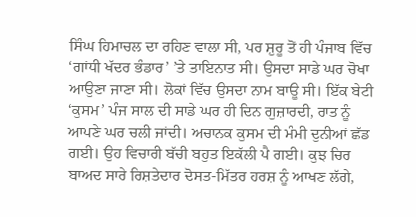ਸਿੰਘ ਹਿਮਾਚਲ ਦਾ ਰਹਿਣ ਵਾਲਾ ਸੀ, ਪਰ ਸ਼ੁਰੂ ਤੋਂ ਹੀ ਪੰਜਾਬ ਵਿੱਚ ‘ਗਾਂਧੀ ਖੱਦਰ ਭੰਡਾਰ’ ’ਤੇ ਤਾਇਨਾਤ ਸੀ। ਉਸਦਾ ਸਾਡੇ ਘਰ ਚੋਖਾ ਆਉਣਾ ਜਾਣਾ ਸੀ। ਲੋਕਾਂ ਵਿੱਚ ਉਸਦਾ ਨਾਮ ਬਾਊ ਸੀ। ਇੱਕ ਬੇਟੀ ‘ਕੁਸਮ’ ਪੰਜ ਸਾਲ ਦੀ ਸਾਡੇ ਘਰ ਹੀ ਦਿਨ ਗੁਜ਼ਾਰਦੀ, ਰਾਤ ਨੂੰ ਆਪਣੇ ਘਰ ਚਲੀ ਜਾਂਦੀ। ਅਚਾਨਕ ਕੁਸਮ ਦੀ ਮੰਮੀ ਦੁਨੀਆਂ ਛੱਡ ਗਈ। ਉਹ ਵਿਚਾਰੀ ਬੱਚੀ ਬਹੁਤ ਇਕੱਲੀ ਪੈ ਗਈ। ਕੁਝ ਚਿਰ ਬਾਅਦ ਸਾਰੇ ਰਿਸ਼ਤੇਦਾਰ ਦੋਸਤ-ਮਿੱਤਰ ਹਰਸ਼ ਨੂੰ ਆਖਣ ਲੱਗੇ,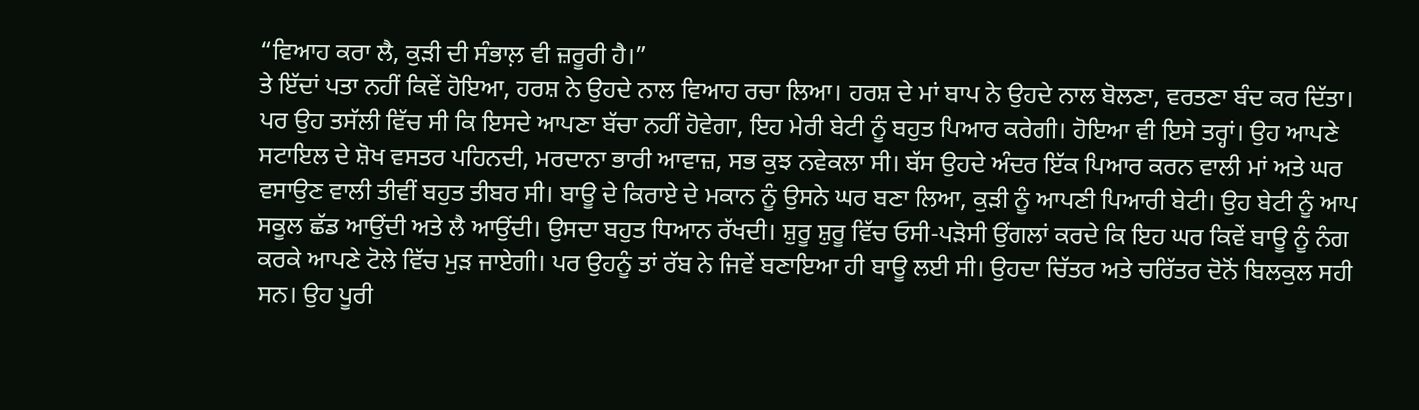“ਵਿਆਹ ਕਰਾ ਲੈ, ਕੁੜੀ ਦੀ ਸੰਭਾਲ਼ ਵੀ ਜ਼ਰੂਰੀ ਹੈ।”
ਤੇ ਇੱਦਾਂ ਪਤਾ ਨਹੀਂ ਕਿਵੇਂ ਹੋਇਆ, ਹਰਸ਼ ਨੇ ਉਹਦੇ ਨਾਲ ਵਿਆਹ ਰਚਾ ਲਿਆ। ਹਰਸ਼ ਦੇ ਮਾਂ ਬਾਪ ਨੇ ਉਹਦੇ ਨਾਲ ਬੋਲਣਾ, ਵਰਤਣਾ ਬੰਦ ਕਰ ਦਿੱਤਾ। ਪਰ ਉਹ ਤਸੱਲੀ ਵਿੱਚ ਸੀ ਕਿ ਇਸਦੇ ਆਪਣਾ ਬੱਚਾ ਨਹੀਂ ਹੋਵੇਗਾ, ਇਹ ਮੇਰੀ ਬੇਟੀ ਨੂੰ ਬਹੁਤ ਪਿਆਰ ਕਰੇਗੀ। ਹੋਇਆ ਵੀ ਇਸੇ ਤਰ੍ਹਾਂ। ਉਹ ਆਪਣੇ ਸਟਾਇਲ ਦੇ ਸ਼ੋਖ ਵਸਤਰ ਪਹਿਨਦੀ, ਮਰਦਾਨਾ ਭਾਰੀ ਆਵਾਜ਼, ਸਭ ਕੁਝ ਨਵੇਕਲਾ ਸੀ। ਬੱਸ ਉਹਦੇ ਅੰਦਰ ਇੱਕ ਪਿਆਰ ਕਰਨ ਵਾਲੀ ਮਾਂ ਅਤੇ ਘਰ ਵਸਾਉਣ ਵਾਲੀ ਤੀਵੀਂ ਬਹੁਤ ਤੀਬਰ ਸੀ। ਬਾਊ ਦੇ ਕਿਰਾਏ ਦੇ ਮਕਾਨ ਨੂੰ ਉਸਨੇ ਘਰ ਬਣਾ ਲਿਆ, ਕੁੜੀ ਨੂੰ ਆਪਣੀ ਪਿਆਰੀ ਬੇਟੀ। ਉਹ ਬੇਟੀ ਨੂੰ ਆਪ ਸਕੂਲ ਛੱਡ ਆਉਂਦੀ ਅਤੇ ਲੈ ਆਉਂਦੀ। ਉਸਦਾ ਬਹੁਤ ਧਿਆਨ ਰੱਖਦੀ। ਸ਼ੁਰੂ ਸ਼ੁਰੂ ਵਿੱਚ ਓਸੀ-ਪੜੋਸੀ ਉਂਗਲਾਂ ਕਰਦੇ ਕਿ ਇਹ ਘਰ ਕਿਵੇਂ ਬਾਊ ਨੂੰ ਨੰਗ ਕਰਕੇ ਆਪਣੇ ਟੋਲੇ ਵਿੱਚ ਮੁੜ ਜਾਏਗੀ। ਪਰ ਉਹਨੂੰ ਤਾਂ ਰੱਬ ਨੇ ਜਿਵੇਂ ਬਣਾਇਆ ਹੀ ਬਾਊ ਲਈ ਸੀ। ਉਹਦਾ ਚਿੱਤਰ ਅਤੇ ਚਰਿੱਤਰ ਦੋਨੋਂ ਬਿਲਕੁਲ ਸਹੀ ਸਨ। ਉਹ ਪੂਰੀ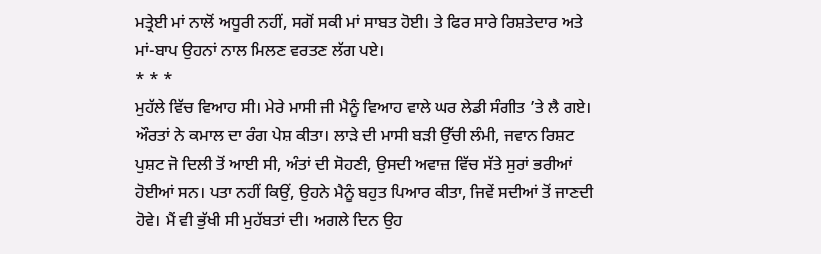ਮਤ੍ਰੇਈ ਮਾਂ ਨਾਲੋਂ ਅਧੂਰੀ ਨਹੀਂ, ਸਗੋਂ ਸਕੀ ਮਾਂ ਸਾਬਤ ਹੋਈ। ਤੇ ਫਿਰ ਸਾਰੇ ਰਿਸ਼ਤੇਦਾਰ ਅਤੇ ਮਾਂ-ਬਾਪ ਉਹਨਾਂ ਨਾਲ ਮਿਲਣ ਵਰਤਣ ਲੱਗ ਪਏ।
* * *
ਮੁਹੱਲੇ ਵਿੱਚ ਵਿਆਹ ਸੀ। ਮੇਰੇ ਮਾਸੀ ਜੀ ਮੈਨੂੰ ਵਿਆਹ ਵਾਲੇ ਘਰ ਲੇਡੀ ਸੰਗੀਤ ’ਤੇ ਲੈ ਗਏ। ਔਰਤਾਂ ਨੇ ਕਮਾਲ ਦਾ ਰੰਗ ਪੇਸ਼ ਕੀਤਾ। ਲਾੜੇ ਦੀ ਮਾਸੀ ਬੜੀ ਉੱਚੀ ਲੰਮੀ, ਜਵਾਨ ਰਿਸ਼ਟ ਪੁਸ਼ਟ ਜੋ ਦਿਲੀ ਤੋਂ ਆਈ ਸੀ, ਅੰਤਾਂ ਦੀ ਸੋਹਣੀ, ਉਸਦੀ ਅਵਾਜ਼ ਵਿੱਚ ਸੱਤੇ ਸੁਰਾਂ ਭਰੀਆਂ ਹੋਈਆਂ ਸਨ। ਪਤਾ ਨਹੀਂ ਕਿਉਂ, ਉਹਨੇ ਮੈਨੂੰ ਬਹੁਤ ਪਿਆਰ ਕੀਤਾ, ਜਿਵੇਂ ਸਦੀਆਂ ਤੋਂ ਜਾਣਦੀ ਹੋਵੇ। ਮੈਂ ਵੀ ਭੁੱਖੀ ਸੀ ਮੁਹੱਬਤਾਂ ਦੀ। ਅਗਲੇ ਦਿਨ ਉਹ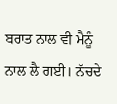ਬਰਾਤ ਨਾਲ ਵੀ ਮੈਨੂੰ ਨਾਲ ਲੈ ਗਈ। ਨੱਚਦੇ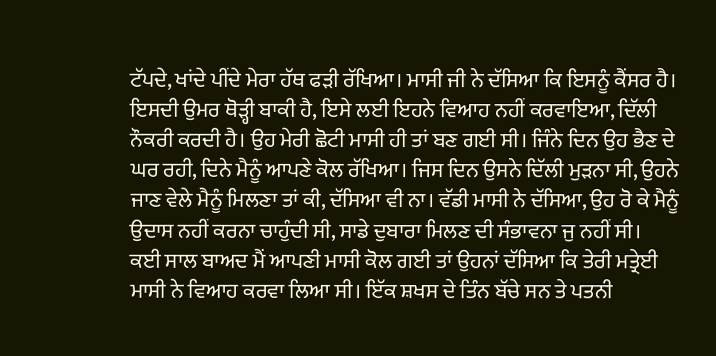ਟੱਪਦੇ, ਖਾਂਦੇ ਪੀਂਦੇ ਮੇਰਾ ਹੱਥ ਫੜੀ ਰੱਖਿਆ। ਮਾਸੀ ਜੀ ਨੇ ਦੱਸਿਆ ਕਿ ਇਸਨੂੰ ਕੈਂਸਰ ਹੈ। ਇਸਦੀ ਉਮਰ ਥੋੜ੍ਹੀ ਬਾਕੀ ਹੈ, ਇਸੇ ਲਈ ਇਹਨੇ ਵਿਆਹ ਨਹੀਂ ਕਰਵਾਇਆ, ਦਿੱਲੀ ਨੌਕਰੀ ਕਰਦੀ ਹੈ। ਉਹ ਮੇਰੀ ਛੋਟੀ ਮਾਸੀ ਹੀ ਤਾਂ ਬਣ ਗਈ ਸੀ। ਜਿੰਨੇ ਦਿਨ ਉਹ ਭੈਣ ਦੇ ਘਰ ਰਹੀ, ਦਿਨੇ ਮੈਨੂੰ ਆਪਣੇ ਕੋਲ ਰੱਖਿਆ। ਜਿਸ ਦਿਨ ਉਸਨੇ ਦਿੱਲੀ ਮੁੜਨਾ ਸੀ, ਉਹਨੇ ਜਾਣ ਵੇਲੇ ਮੈਨੂੰ ਮਿਲਣਾ ਤਾਂ ਕੀ, ਦੱਸਿਆ ਵੀ ਨਾ। ਵੱਡੀ ਮਾਸੀ ਨੇ ਦੱਸਿਆ, ਉਹ ਰੋ ਕੇ ਮੈਨੂੰ ਉਦਾਸ ਨਹੀਂ ਕਰਨਾ ਚਾਹੁੰਦੀ ਸੀ, ਸਾਡੇ ਦੁਬਾਰਾ ਮਿਲਣ ਦੀ ਸੰਭਾਵਨਾ ਜੁ ਨਹੀਂ ਸੀ।
ਕਈ ਸਾਲ ਬਾਅਦ ਮੈਂ ਆਪਣੀ ਮਾਸੀ ਕੋਲ ਗਈ ਤਾਂ ਉਹਨਾਂ ਦੱਸਿਆ ਕਿ ਤੇਰੀ ਮਤ੍ਰੇਈ ਮਾਸੀ ਨੇ ਵਿਆਹ ਕਰਵਾ ਲਿਆ ਸੀ। ਇੱਕ ਸ਼ਖਸ ਦੇ ਤਿੰਨ ਬੱਚੇ ਸਨ ਤੇ ਪਤਨੀ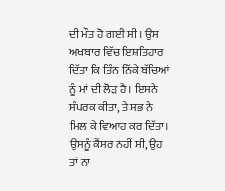ਦੀ ਮੌਤ ਹੋ ਗਈ ਸੀ। ਉਸ ਅਖਬਾਰ ਵਿੱਚ ਇਸ਼ਤਿਹਾਰ ਦਿੱਤਾ ਕਿ ਤਿੰਨ ਨਿੱਕੇ ਬੱਚਿਆਂ ਨੂੰ ਮਾਂ ਦੀ ਲੋੜ ਹੈ। ਇਸਨੇ ਸੰਪਰਕ ਕੀਤਾ, ਤੇ ਸਭ ਨੇ ਮਿਲ ਕੇ ਵਿਆਹ ਕਰ ਦਿੱਤਾ। ਉਸਨੂੰ ਕੈਂਸਰ ਨਹੀਂ ਸੀ, ਉਹ ਤਾਂ ਨਾ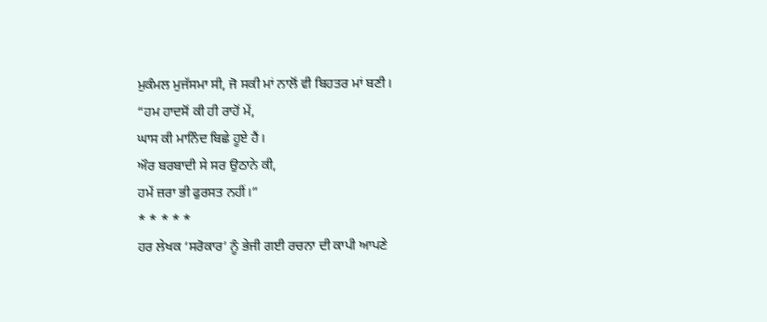ਮੁਕੰਮਲ ਮੁਜੱਸਮਾ ਸੀ, ਜੋ ਸਕੀ ਮਾਂ ਨਾਲੋਂ ਵੀ ਬਿਹਤਰ ਮਾਂ ਬਣੀ।
“ਹਮ ਹਾਦਸੋਂ ਕੀ ਹੀ ਰਾਹੋਂ ਮੇਂ,
ਘਾਸ ਕੀ ਮਾਨਿੰਦ ਬਿਛੇ ਹੂਏ ਹੈਂ।
ਔਰ ਬਰਬਾਦੀ ਸੇ ਸਰ ਉਠਾਨੇ ਕੀ,
ਹਮੇਂ ਜ਼ਰਾ ਭੀ ਫੁਰਸਤ ਨਹੀਂ।”
* * * * *
ਹਰ ਲੇਖਕ ‘ਸਰੋਕਾਰ’ ਨੂੰ ਭੇਜੀ ਗਈ ਰਚਨਾ ਦੀ ਕਾਪੀ ਆਪਣੇ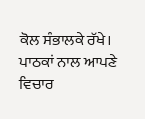ਕੋਲ ਸੰਭਾਲਕੇ ਰੱਖੇ।
ਪਾਠਕਾਂ ਨਾਲ ਆਪਣੇ ਵਿਚਾਰ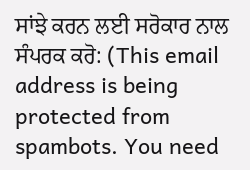ਸਾਂਝੇ ਕਰਨ ਲਈ ਸਰੋਕਾਰ ਨਾਲ ਸੰਪਰਕ ਕਰੋ: (This email address is being protected from spambots. You need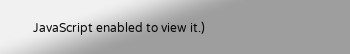JavaScript enabled to view it.)